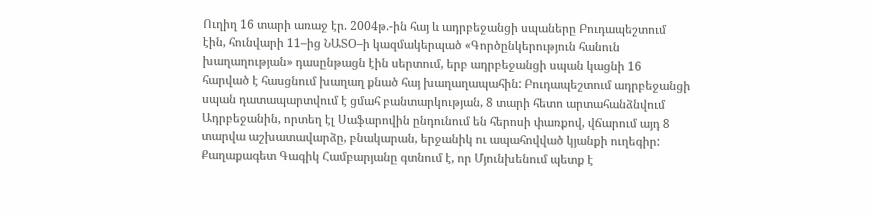Ուղիղ 16 տարի առաջ էր. 2004թ.-ին հայ և ադրբեջանցի սպաները Բուդապեշտում էին, հունվարի 11–ից ՆԱՏՕ–ի կազմակերպած «Գործընկերություն հանուն խաղաղության» դասընթացն էին սերտում, երբ ադրբեջանցի սպան կացնի 16 հարված է հասցնում խաղաղ քնած հայ խաղաղապահին: Բուդապեշտում ադրբեջանցի սպան դատապարտվում է ցմահ բանտարկության, 8 տարի հետո արտահանձնվում Ադրբեջանին, որտեղ էլ Սաֆարովին ընդունում են հերոսի փառքով, վճարում այդ 8 տարվա աշխատավարձը, բնակարան, երջանիկ ու ապահովված կյանքի ուղեգիր:
Քաղաքագետ Գագիկ Համբարյանը գտնում է, որ Մյունխենում պետք է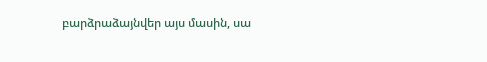բարձրաձայնվեր այս մասին, սա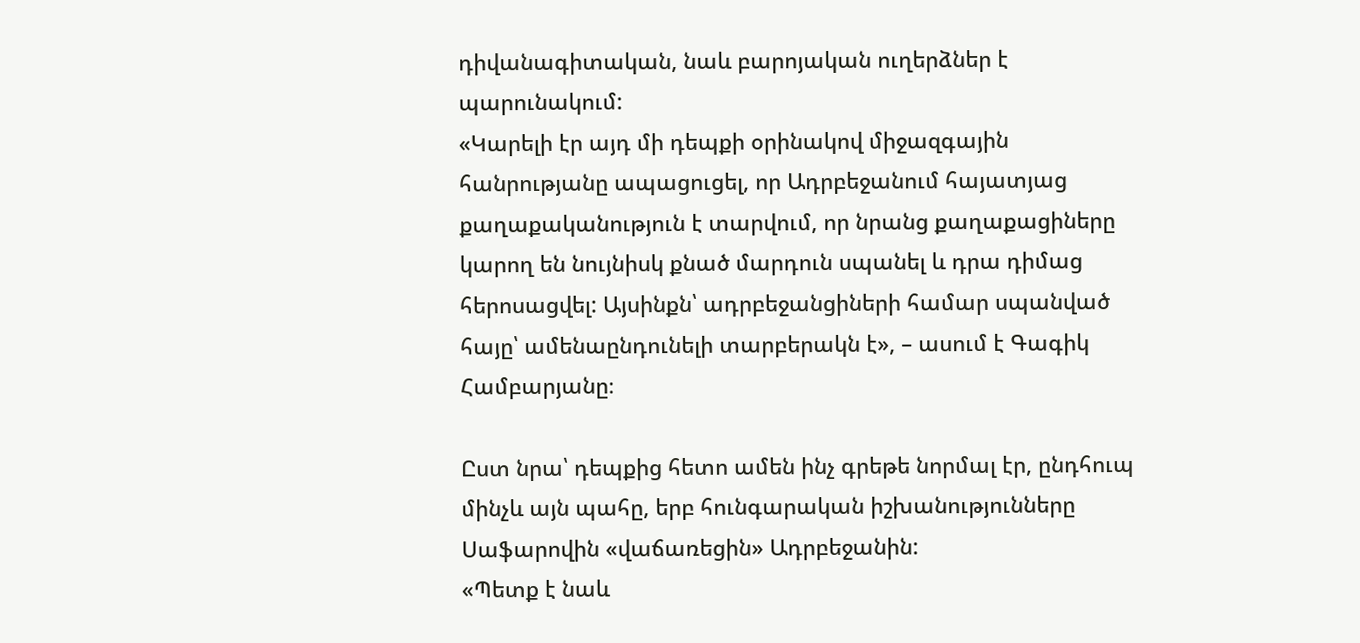դիվանագիտական, նաև բարոյական ուղերձներ է պարունակում:
«Կարելի էր այդ մի դեպքի օրինակով միջազգային հանրությանը ապացուցել, որ Ադրբեջանում հայատյաց քաղաքականություն է տարվում, որ նրանց քաղաքացիները կարող են նույնիսկ քնած մարդուն սպանել և դրա դիմաց հերոսացվել: Այսինքն՝ ադրբեջանցիների համար սպանված հայը՝ ամենաընդունելի տարբերակն է», – ասում է Գագիկ Համբարյանը։

Ըստ նրա՝ դեպքից հետո ամեն ինչ գրեթե նորմալ էր, ընդհուպ մինչև այն պահը, երբ հունգարական իշխանությունները Սաֆարովին «վաճառեցին» Ադրբեջանին:
«Պետք է նաև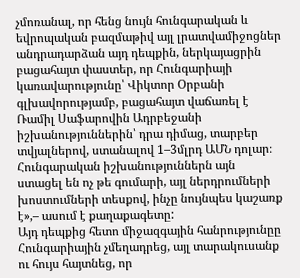չմոռանալ, որ հենց նույն հունգարական և եվրոպական բազմաթիվ այլ լրատվամիջոցներ անդրադարձան այդ դեպքին, ներկայացրին բացահայտ փաստեր, որ Հունգարիայի կառավարությունը՝ Վիկտոր Օրբանի գլխավորությամբ, բացահայտ վաճառել է Ռամիլ Սաֆարովին Ադրբեջանի իշխանություններին՝ դրա դիմաց, տարբեր տվյալներով, ստանալով 1–3մլրդ ԱՄՆ դոլար։ Հունգարական իշխանություններն այն ստացել են ոչ թե գումարի, այլ ներդրումների խոստումների տեսքով, ինչը նույնպես կաշառք է»,– ասում է քաղաքագետը:
Այդ դեպքից հետո միջազգային հանրությունըը Հունգարիային չմեղադրեց, այլ տարակուսանք ու հույս հայտնեց, որ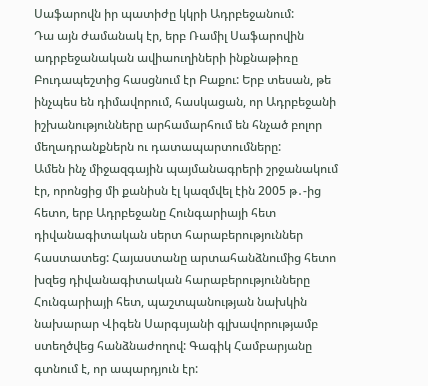Սաֆարովն իր պատիժը կկրի Ադրբեջանում:
Դա այն ժամանակ էր, երբ Ռամիլ Սաֆարովին ադրբեջանական ավիաուղիների ինքնաթիռը Բուդապեշտից հասցնում էր Բաքու: Երբ տեսան, թե ինչպես են դիմավորում, հասկացան, որ Ադրբեջանի իշխանությունները արհամարհում են հնչած բոլոր մեղադրանքներն ու դատապարտումները:
Ամեն ինչ միջազգային պայմանագրերի շրջանակում էր, որոնցից մի քանիսն էլ կազմվել էին 2005 թ․-ից հետո, երբ Ադրբեջանը Հունգարիայի հետ դիվանագիտական սերտ հարաբերություններ հաստատեց: Հայաստանը արտահանձնումից հետո խզեց դիվանագիտական հարաբերությունները Հունգարիայի հետ, պաշտպանության նախկին նախարար Վիգեն Սարգսյանի գլխավորությամբ ստեղծվեց հանձնաժողով: Գագիկ Համբարյանը գտնում է, որ ապարդյուն էր: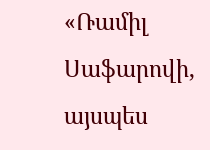«Ռամիլ Սաֆարովի, այսպես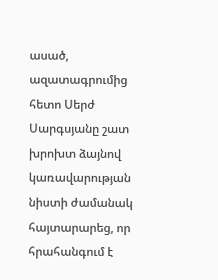ասած, ազատագրումից հետո Սերժ Սարգսյանը շատ խրոխտ ձայնով կառավարության նիստի ժամանակ հայտարարեց, որ հրահանգում է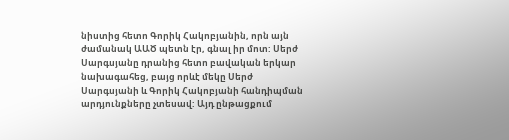նիստից հետո Գորիկ Հակոբյանին, որն այն ժամանակ ԱԱԾ պետն էր, գնալ իր մոտ: Սերժ Սարգսյանը դրանից հետո բավական երկար նախագահեց, բայց որևէ մեկը Սերժ Սարգսյանի և Գորիկ Հակոբյանի հանդիպման արդյունքները չտեսավ: Այդ ընթացքում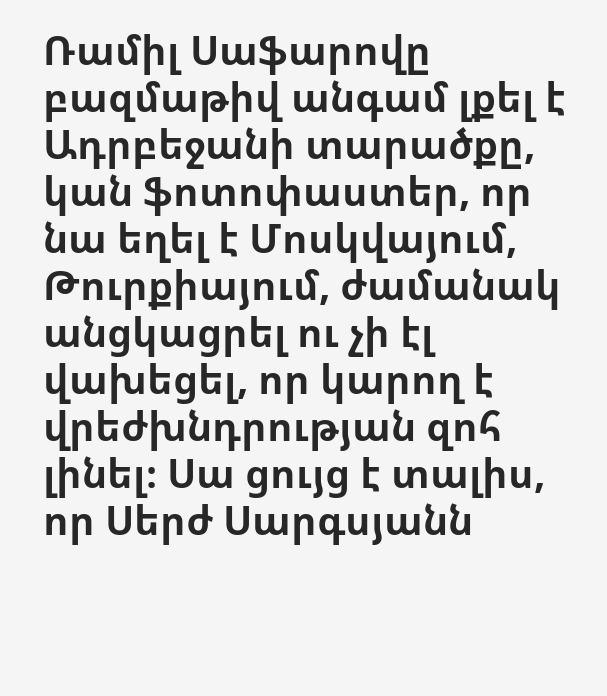Ռամիլ Սաֆարովը բազմաթիվ անգամ լքել է Ադրբեջանի տարածքը, կան ֆոտոփաստեր, որ նա եղել է Մոսկվայում, Թուրքիայում, ժամանակ անցկացրել ու չի էլ վախեցել, որ կարող է վրեժխնդրության զոհ լինել։ Սա ցույց է տալիս, որ Սերժ Սարգսյանն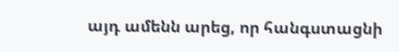այդ ամենն արեց, որ հանգստացնի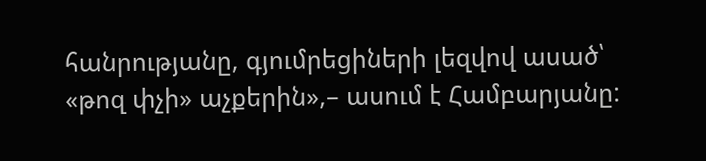հանրությանը, գյումրեցիների լեզվով ասած՝ «թոզ փչի» աչքերին»,– ասում է Համբարյանը: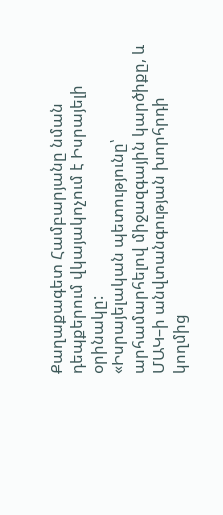Քաղաքագետ Համբարյանը նման դեպքերում վկայակոչում է Իսրայելի օրինակը:
«Իսրայելական պետությունը՝ արհամարհելով միջազգային կարծիքը, և ՄԱԿ–ի անվտանգության խորհրդի կողմից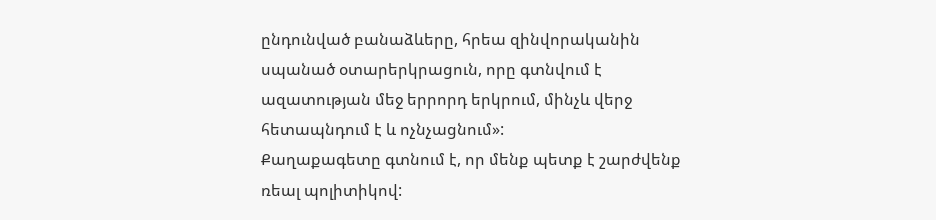ընդունված բանաձևերը, հրեա զինվորականին սպանած օտարերկրացուն, որը գտնվում է ազատության մեջ երրորդ երկրում, մինչև վերջ հետապնդում է և ոչնչացնում»:
Քաղաքագետը գտնում է, որ մենք պետք է շարժվենք ռեալ պոլիտիկով: